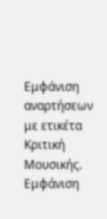Εμφάνιση αναρτήσεων με ετικέτα Κριτική Μουσικής. Εμφάνιση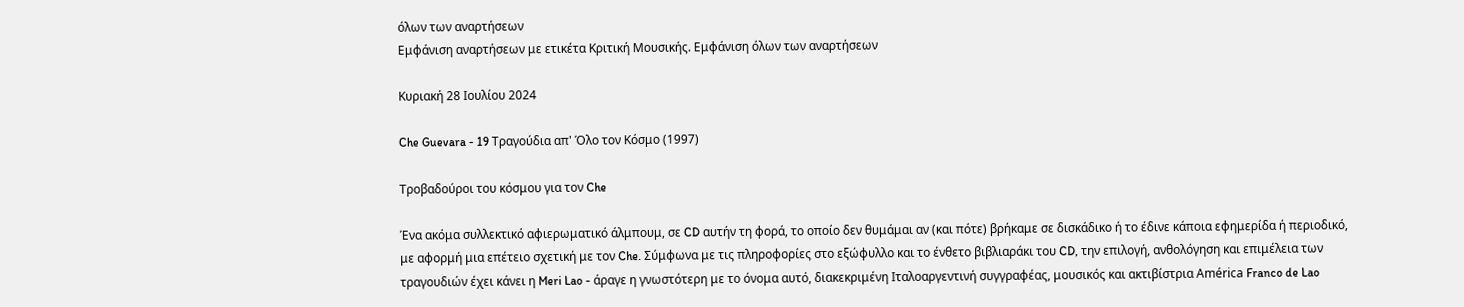όλων των αναρτήσεων
Εμφάνιση αναρτήσεων με ετικέτα Κριτική Μουσικής. Εμφάνιση όλων των αναρτήσεων

Κυριακή 28 Ιουλίου 2024

Che Guevara - 19 Τραγούδια απ' Όλο τον Κόσμο (1997)

Τροβαδούροι του κόσμου για τον Che

Ένα ακόμα συλλεκτικό αφιερωματικό άλμπουμ, σε CD αυτήν τη φορά, το οποίο δεν θυμάμαι αν (και πότε) βρήκαμε σε δισκάδικο ή το έδινε κάποια εφημερίδα ή περιοδικό, με αφορμή μια επέτειο σχετική με τον Che. Σύμφωνα με τις πληροφορίες στο εξώφυλλο και το ένθετο βιβλιαράκι του CD, την επιλογή, ανθολόγηση και επιμέλεια των τραγουδιών έχει κάνει η Meri Lao - άραγε η γνωστότερη με το όνομα αυτό, διακεκριμένη Ιταλοαργεντινή συγγραφέας, μουσικός και ακτιβίστρια América Franco de Lao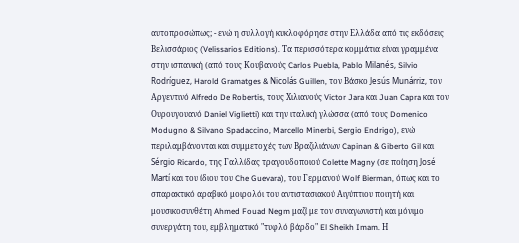αυτοπροσώπως; - ενώ η συλλογή κυκλοφόρησε στην Ελλάδα από τις εκδόσεις Βελισσάριος (Velissarios Editions). Τα περισσότερα κομμάτια είναι γραμμένα στην ισπανική (από τους Κουβανούς Carlos Puebla, Pablo Milanés, Silvio Rodríguez, Harold Gramatges & Nicolás Guillen, τον Βάσκο Jesús Munárriz, τον Αργεντινό Alfredo De Robertis, τους Χιλιανούς Victor Jara και Juan Capra και τον Ουρουγουανό Daniel Viglietti) και την ιταλική γλώσσα (από τους Domenico Modugno & Silvano Spadaccino, Marcello Minerbi, Sergio Endrigo), ενώ περιλαμβάνονται και συμμετοχές των Βραζιλιάνων Capinan & Giberto Gil και Sérgio Ricardo, της Γαλλίδας τραγουδοποιού Colette Magny (σε ποίηση José Martí και του ίδιου του Che Guevara), του Γερμανού Wolf Bierman, όπως και το σπαρακτικό αραβικό μοιρολόι του αντιστασιακού Αιγύπτιου ποιητή και μουσικοσυνθέτη Ahmed Fouad Negm μαζί με τον συναγωνιστή και μόνιμο συνεργάτη του, εμβληματικό "τυφλό βάρδο" El Sheikh Imam. Η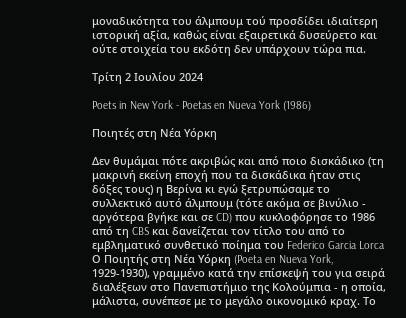μοναδικότητα του άλμπουμ τού προσδίδει ιδιαίτερη ιστορική αξία, καθώς είναι εξαιρετικά δυσεύρετο και ούτε στοιχεία του εκδότη δεν υπάρχουν τώρα πια.

Τρίτη 2 Ιουλίου 2024

Poets in New York - Poetas en Nueva York (1986)

Ποιητές στη Νέα Υόρκη

Δεν θυμάμαι πότε ακριβώς και από ποιο δισκάδικο (τη μακρινή εκείνη εποχή που τα δισκάδικα ήταν στις δόξες τους) η Βερίνα κι εγώ ξετρυπώσαμε το συλλεκτικό αυτό άλμπουμ (τότε ακόμα σε βινύλιο - αργότερα βγήκε και σε CD) που κυκλοφόρησε το 1986 από τη CBS και δανείζεται τον τίτλο του από το εμβληματικό συνθετικό ποίημα του Federico Garcia Lorca Ο Ποιητής στη Νέα Υόρκη (Poeta en Nueva York, 1929-1930), γραμμένο κατά την επίσκεψή του για σειρά διαλέξεων στο Πανεπιστήμιο της Κολούμπια - η οποία, μάλιστα, συνέπεσε με το μεγάλο οικονομικό κραχ. Το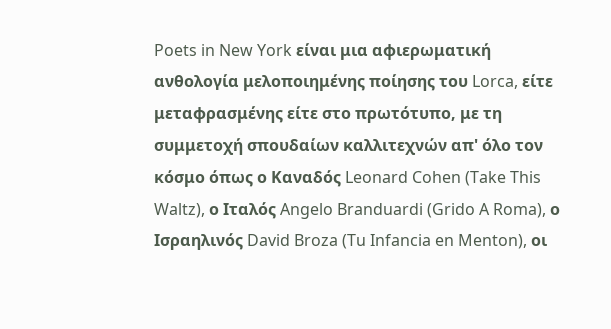Poets in New York είναι μια αφιερωματική ανθολογία μελοποιημένης ποίησης του Lorca, είτε μεταφρασμένης είτε στο πρωτότυπο, με τη συμμετοχή σπουδαίων καλλιτεχνών απ' όλο τον κόσμο όπως ο Καναδός Leonard Cohen (Take This Waltz), ο Ιταλός Angelo Branduardi (Grido A Roma), ο Ισραηλινός David Broza (Tu Infancia en Menton), οι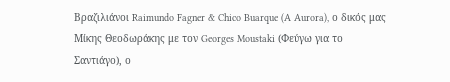Βραζιλιάνοι Raimundo Fagner & Chico Buarque (A Aurora), ο δικός μας Μίκης Θεοδωράκης με τον Georges Moustaki (Φεύγω για το Σαντιάγο), ο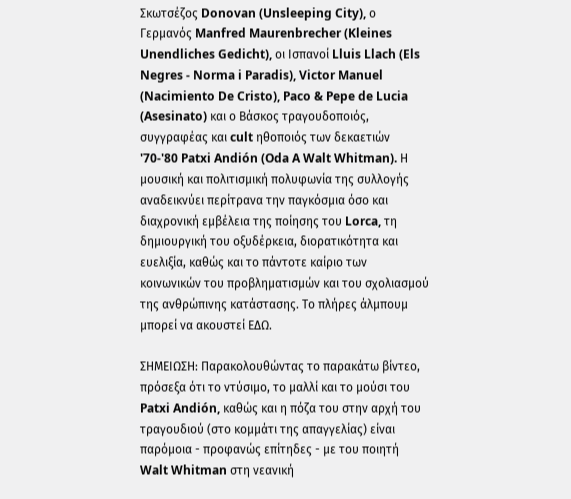Σκωτσέζος Donovan (Unsleeping City), ο Γερμανός Manfred Maurenbrecher (Kleines Unendliches Gedicht), οι Ισπανοί Lluis Llach (Els Negres - Norma i Paradis), Victor Manuel (Nacimiento De Cristo), Paco & Pepe de Lucia (Asesinato) και ο Βάσκος τραγουδοποιός, συγγραφέας και cult ηθοποιός των δεκαετιών '70-'80 Patxi Andión (Oda A Walt Whitman). Η μουσική και πολιτισμική πολυφωνία της συλλογής αναδεικνύει περίτρανα την παγκόσμια όσο και διαχρονική εμβέλεια της ποίησης του Lorca, τη δημιουργική του οξυδέρκεια, διορατικότητα και ευελιξία, καθώς και το πάντοτε καίριο των κοινωνικών του προβληματισμών και του σχολιασμού της ανθρώπινης κατάστασης. Το πλήρες άλμπουμ μπορεί να ακουστεί ΕΔΩ.

ΣΗΜΕΙΩΣΗ: Παρακολουθώντας το παρακάτω βίντεο, πρόσεξα ότι το ντύσιμο, το μαλλί και το μούσι του Patxi Andión, καθώς και η πόζα του στην αρχή του τραγουδιού (στο κομμάτι της απαγγελίας) είναι παρόμοια - προφανώς επίτηδες - με του ποιητή Walt Whitman στη νεανική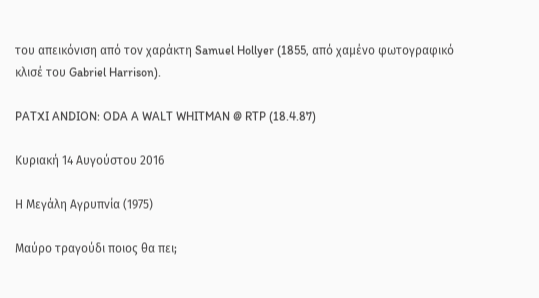του απεικόνιση από τον χαράκτη Samuel Hollyer (1855, από χαμένο φωτογραφικό κλισέ του Gabriel Harrison).

PATXI ANDION: ODA A WALT WHITMAN @ RTP (18.4.87)

Κυριακή 14 Αυγούστου 2016

Η Μεγάλη Αγρυπνία (1975)

Μαύρο τραγούδι ποιος θα πει;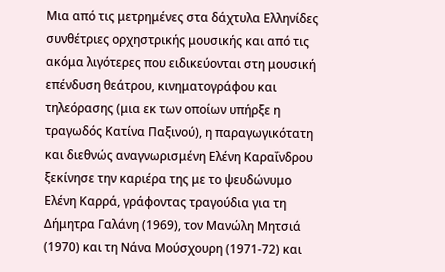Μια από τις μετρημένες στα δάχτυλα Ελληνίδες συνθέτριες ορχηστρικής μουσικής και από τις ακόμα λιγότερες που ειδικεύονται στη μουσική επένδυση θεάτρου, κινηματογράφου και τηλεόρασης (μια εκ των οποίων υπήρξε η τραγωδός Κατίνα Παξινού), η παραγωγικότατη και διεθνώς αναγνωρισμένη Ελένη Καραΐνδρου ξεκίνησε την καριέρα της με το ψευδώνυμο Ελένη Καρρά, γράφοντας τραγούδια για τη Δήμητρα Γαλάνη (1969), τον Μανώλη Μητσιά (1970) και τη Νάνα Μούσχουρη (1971-72) και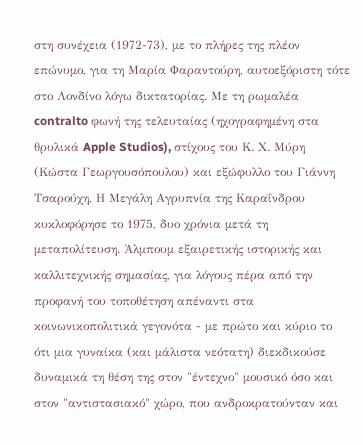στη συνέχεια (1972-73), με το πλήρες της πλέον επώνυμο, για τη Μαρία Φαραντούρη, αυτοεξόριστη τότε στο Λονδίνο λόγω δικτατορίας. Με τη ρωμαλέα contralto φωνή της τελευταίας (ηχογραφημένη στα θρυλικά Apple Studios), στίχους του Κ. Χ. Μύρη (Κώστα Γεωργουσόπουλου) και εξώφυλλο του Γιάννη Τσαρούχη, Η Μεγάλη Αγρυπνία της Καραΐνδρου κυκλοφόρησε το 1975, δυο χρόνια μετά τη μεταπολίτευση. Άλμπουμ εξαιρετικής ιστορικής και καλλιτεχνικής σημασίας, για λόγους πέρα από την προφανή του τοποθέτηση απέναντι στα κοινωνικοπολιτικά γεγονότα - με πρώτο και κύριο το ότι μια γυναίκα (και μάλιστα νεότατη) διεκδικούσε δυναμικά τη θέση της στον "έντεχνο" μουσικό όσο και στον "αντιστασιακό" χώρο, που ανδροκρατούνταν και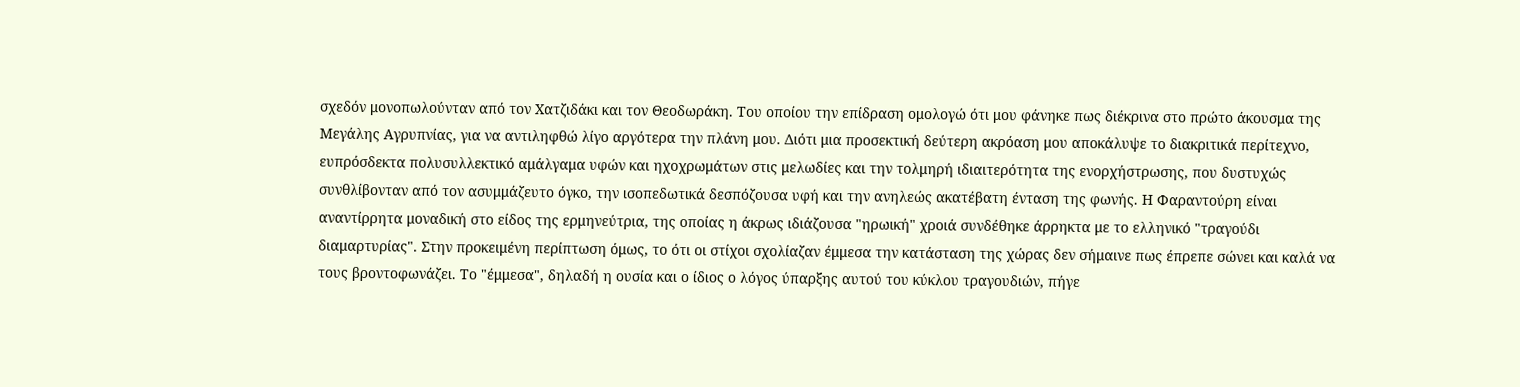σχεδόν μονοπωλούνταν από τον Χατζιδάκι και τον Θεοδωράκη. Του οποίου την επίδραση ομολογώ ότι μου φάνηκε πως διέκρινα στο πρώτο άκουσμα της Μεγάλης Αγρυπνίας, για να αντιληφθώ λίγο αργότερα την πλάνη μου. Διότι μια προσεκτική δεύτερη ακρόαση μου αποκάλυψε το διακριτικά περίτεχνο, ευπρόσδεκτα πολυσυλλεκτικό αμάλγαμα υφών και ηχοχρωμάτων στις μελωδίες και την τολμηρή ιδιαιτερότητα της ενορχήστρωσης, που δυστυχώς συνθλίβονταν από τον ασυμμάζευτο όγκο, την ισοπεδωτικά δεσπόζουσα υφή και την ανηλεώς ακατέβατη ένταση της φωνής. Η Φαραντούρη είναι αναντίρρητα μοναδική στο είδος της ερμηνεύτρια, της οποίας η άκρως ιδιάζουσα "ηρωική" χροιά συνδέθηκε άρρηκτα με το ελληνικό "τραγούδι διαμαρτυρίας". Στην προκειμένη περίπτωση όμως, το ότι οι στίχοι σχολίαζαν έμμεσα την κατάσταση της χώρας δεν σήμαινε πως έπρεπε σώνει και καλά να τους βροντοφωνάζει. Το "έμμεσα", δηλαδή η ουσία και ο ίδιος ο λόγος ύπαρξης αυτού του κύκλου τραγουδιών, πήγε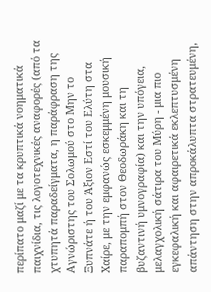περίπατο μαζί με τα κρυπτικά νοηματικά παιχνίδια, τις λογοτεχνικές αναφορές (από τα χτυπητά παραδείγματα, η παράφραση της Αγνώριστης του Σολωμού στο Μην το Ξυπνάτε ή του Άξιον Εστί του Ελύτη στα Χαίρε, με την εμφανώς εσκεμμένη μουσική παραπομπή στον Θεοδωράκη και τη βυζαντινή υμνογραφία) και την υπόγεια, μελαγχολική σάτιρα του Μύρη - μια πιο εγκεφαλική και αφαιρετικά εκλεπτυσμένη απάντηση στην απροκάλυπτα στρατευμένη,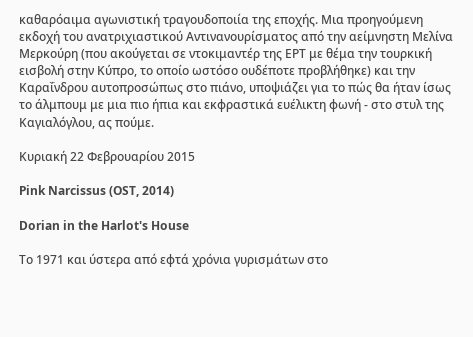καθαρόαιμα αγωνιστική τραγουδοποιία της εποχής. Μια προηγούμενη εκδοχή του ανατριχιαστικού Αντινανουρίσματος από την αείμνηστη Μελίνα Μερκούρη (που ακούγεται σε ντοκιμαντέρ της ΕΡΤ με θέμα την τουρκική εισβολή στην Κύπρο, το οποίο ωστόσο ουδέποτε προβλήθηκε) και την Καραΐνδρου αυτοπροσώπως στο πιάνο, υποψιάζει για το πώς θα ήταν ίσως το άλμπουμ με μια πιο ήπια και εκφραστικά ευέλικτη φωνή - στο στυλ της Καγιαλόγλου, ας πούμε.

Κυριακή 22 Φεβρουαρίου 2015

Pink Narcissus (OST, 2014)

Dorian in the Harlot's House

Το 1971 και ύστερα από εφτά χρόνια γυρισμάτων στο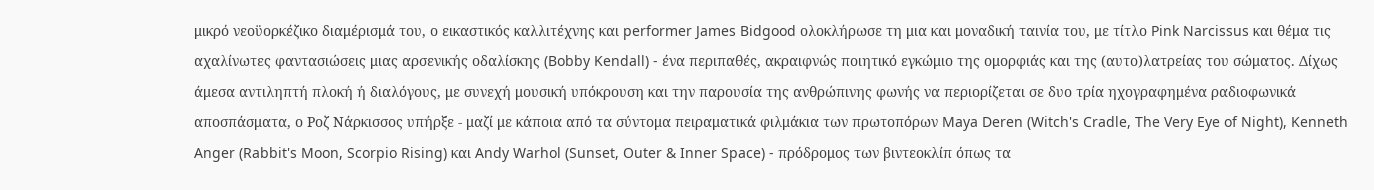μικρό νεοϋορκέζικο διαμέρισμά του, ο εικαστικός καλλιτέχνης και performer James Bidgood ολοκλήρωσε τη μια και μοναδική ταινία του, με τίτλο Pink Narcissus και θέμα τις αχαλίνωτες φαντασιώσεις μιας αρσενικής οδαλίσκης (Bobby Kendall) - ένα περιπαθές, ακραιφνώς ποιητικό εγκώμιο της ομορφιάς και της (αυτο)λατρείας του σώματος. Δίχως άμεσα αντιληπτή πλοκή ή διαλόγους, με συνεχή μουσική υπόκρουση και την παρουσία της ανθρώπινης φωνής να περιορίζεται σε δυο τρία ηχογραφημένα ραδιοφωνικά αποσπάσματα, ο Ροζ Νάρκισσος υπήρξε - μαζί με κάποια από τα σύντομα πειραματικά φιλμάκια των πρωτοπόρων Maya Deren (Witch's Cradle, The Very Eye of Night), Kenneth Anger (Rabbit's Moon, Scorpio Rising) και Andy Warhol (Sunset, Outer & Inner Space) - πρόδρομος των βιντεοκλίπ όπως τα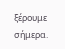ξέρουμε σήμερα.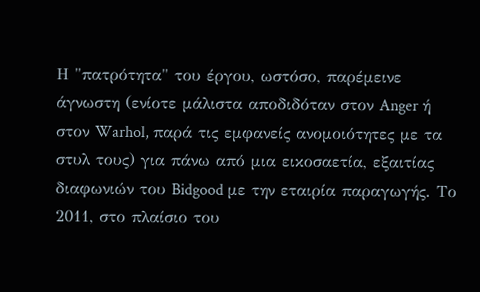Η "πατρότητα" του έργου, ωστόσο, παρέμεινε άγνωστη (ενίοτε μάλιστα αποδιδόταν στον Anger ή στον Warhol, παρά τις εμφανείς ανομοιότητες με τα στυλ τους) για πάνω από μια εικοσαετία, εξαιτίας διαφωνιών του Bidgood με την εταιρία παραγωγής. Το 2011, στο πλαίσιο του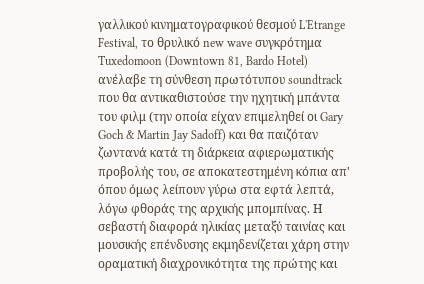γαλλικού κινηματογραφικού θεσμού L'Etrange Festival, το θρυλικό new wave συγκρότημα Tuxedomoon (Downtown 81, Bardo Hotel) ανέλαβε τη σύνθεση πρωτότυπου soundtrack που θα αντικαθιστούσε την ηχητική μπάντα του φιλμ (την οποία είχαν επιμεληθεί οι Gary Goch & Martin Jay Sadoff) και θα παιζόταν ζωντανά κατά τη διάρκεια αφιερωματικής προβολής του, σε αποκατεστημένη κόπια απ' όπου όμως λείπουν γύρω στα εφτά λεπτά, λόγω φθοράς της αρχικής μπομπίνας. Η σεβαστή διαφορά ηλικίας μεταξύ ταινίας και μουσικής επένδυσης εκμηδενίζεται χάρη στην οραματική διαχρονικότητα της πρώτης και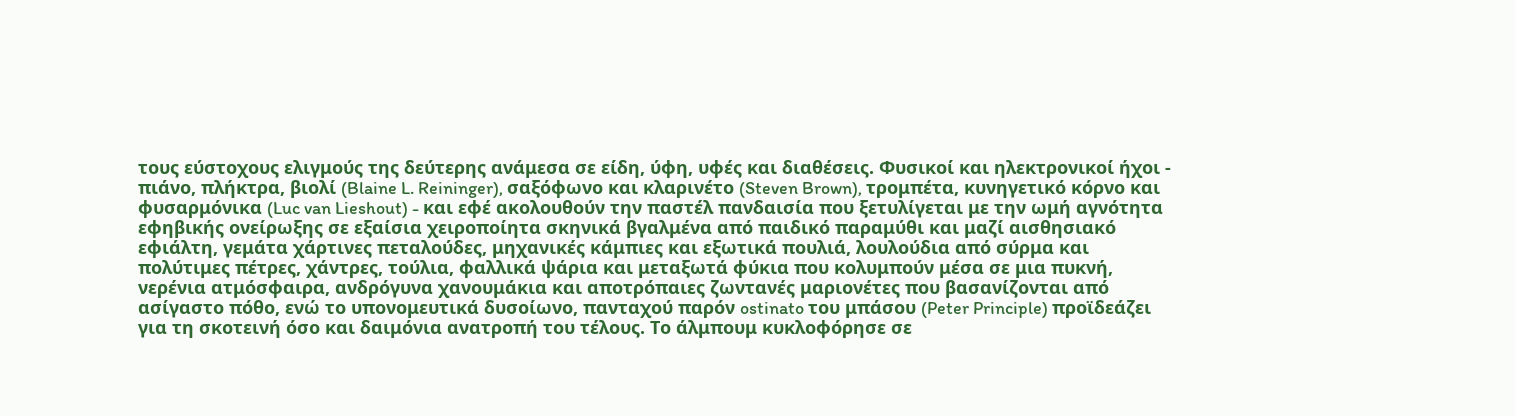τους εύστοχους ελιγμούς της δεύτερης ανάμεσα σε είδη, ύφη, υφές και διαθέσεις. Φυσικοί και ηλεκτρονικοί ήχοι - πιάνο, πλήκτρα, βιολί (Blaine L. Reininger), σαξόφωνο και κλαρινέτο (Steven Brown), τρομπέτα, κυνηγετικό κόρνο και φυσαρμόνικα (Luc van Lieshout) - και εφέ ακολουθούν την παστέλ πανδαισία που ξετυλίγεται με την ωμή αγνότητα εφηβικής ονείρωξης σε εξαίσια χειροποίητα σκηνικά βγαλμένα από παιδικό παραμύθι και μαζί αισθησιακό εφιάλτη, γεμάτα χάρτινες πεταλούδες, μηχανικές κάμπιες και εξωτικά πουλιά, λουλούδια από σύρμα και πολύτιμες πέτρες, χάντρες, τούλια, φαλλικά ψάρια και μεταξωτά φύκια που κολυμπούν μέσα σε μια πυκνή, νερένια ατμόσφαιρα, ανδρόγυνα χανουμάκια και αποτρόπαιες ζωντανές μαριονέτες που βασανίζονται από ασίγαστο πόθο, ενώ το υπονομευτικά δυσοίωνο, πανταχού παρόν ostinato του μπάσου (Peter Principle) προϊδεάζει για τη σκοτεινή όσο και δαιμόνια ανατροπή του τέλους. Το άλμπουμ κυκλοφόρησε σε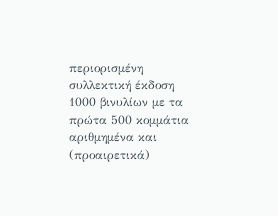περιορισμένη συλλεκτική έκδοση 1000 βινυλίων με τα πρώτα 500 κομμάτια αριθμημένα και (προαιρετικά)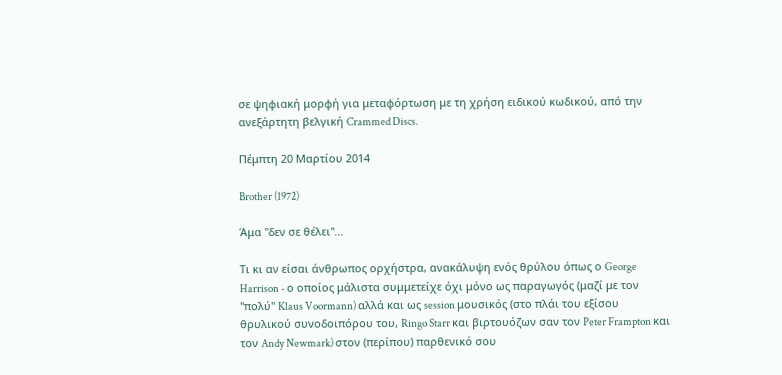σε ψηφιακή μορφή για μεταφόρτωση με τη χρήση ειδικού κωδικού, από την ανεξάρτητη βελγική Crammed Discs.

Πέμπτη 20 Μαρτίου 2014

Brother (1972)

Άμα "δεν σε θέλει"...

Τι κι αν είσαι άνθρωπος ορχήστρα, ανακάλυψη ενός θρύλου όπως ο George Harrison - ο οποίος μάλιστα συμμετείχε όχι μόνο ως παραγωγός (μαζί με τον "πολύ" Klaus Voormann) αλλά και ως session μουσικός (στο πλάι του εξίσου θρυλικού συνοδοιπόρου του, Ringo Starr και βιρτουόζων σαν τον Peter Frampton και τον Andy Newmark) στον (περίπου) παρθενικό σου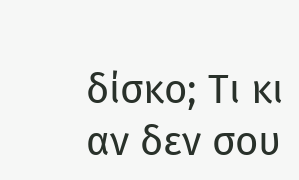δίσκο; Τι κι αν δεν σου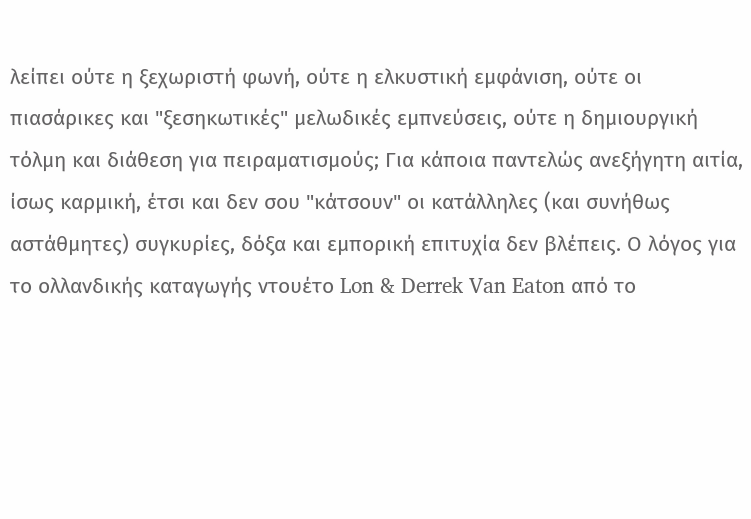λείπει ούτε η ξεχωριστή φωνή, ούτε η ελκυστική εμφάνιση, ούτε οι πιασάρικες και "ξεσηκωτικές" μελωδικές εμπνεύσεις, ούτε η δημιουργική τόλμη και διάθεση για πειραματισμούς; Για κάποια παντελώς ανεξήγητη αιτία, ίσως καρμική, έτσι και δεν σου "κάτσουν" οι κατάλληλες (και συνήθως αστάθμητες) συγκυρίες, δόξα και εμπορική επιτυχία δεν βλέπεις. Ο λόγος για το ολλανδικής καταγωγής ντουέτο Lon & Derrek Van Eaton από το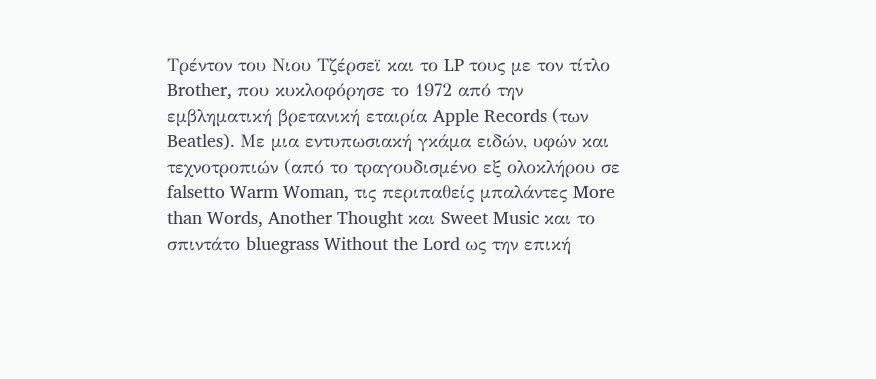Τρέντον του Νιου Τζέρσεϊ και το LP τους με τον τίτλο Brother, που κυκλοφόρησε το 1972 από την εμβληματική βρετανική εταιρία Apple Records (των Beatles). Με μια εντυπωσιακή γκάμα ειδών, υφών και τεχνοτροπιών (από το τραγουδισμένο εξ ολοκλήρου σε falsetto Warm Woman, τις περιπαθείς μπαλάντες More than Words, Another Thought και Sweet Music και το σπιντάτο bluegrass Without the Lord ως την επική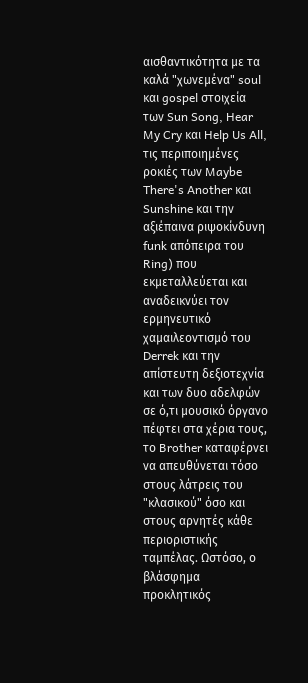αισθαντικότητα με τα καλά "χωνεμένα" soul και gospel στοιχεία των Sun Song, Hear My Cry και Help Us All, τις περιποιημένες ροκιές των Maybe There's Another και Sunshine και την αξιέπαινα ριψοκίνδυνη funk απόπειρα του Ring) που εκμεταλλεύεται και αναδεικνύει τον ερμηνευτικό χαμαιλεοντισμό του Derrek και την απίστευτη δεξιοτεχνία και των δυο αδελφών σε ό,τι μουσικό όργανο πέφτει στα χέρια τους, το Brother καταφέρνει να απευθύνεται τόσο στους λάτρεις του "κλασικού" όσο και στους αρνητές κάθε περιοριστικής ταμπέλας. Ωστόσο, ο βλάσφημα προκλητικός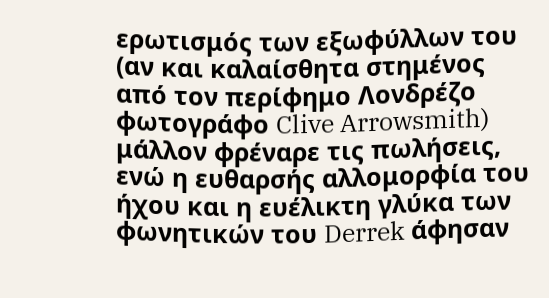ερωτισμός των εξωφύλλων του (αν και καλαίσθητα στημένος από τον περίφημο Λονδρέζο φωτογράφο Clive Arrowsmith) μάλλον φρέναρε τις πωλήσεις, ενώ η ευθαρσής αλλομορφία του ήχου και η ευέλικτη γλύκα των φωνητικών του Derrek άφησαν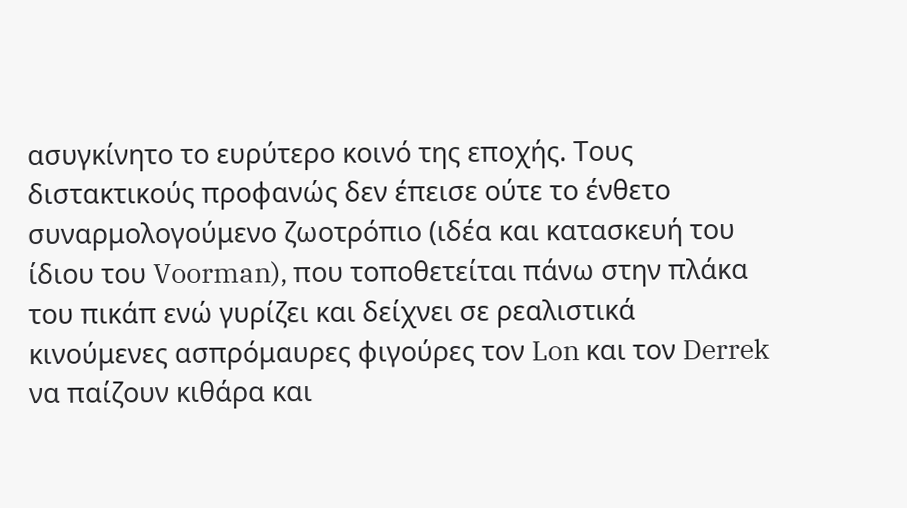ασυγκίνητο το ευρύτερο κοινό της εποχής. Τους διστακτικούς προφανώς δεν έπεισε ούτε το ένθετο συναρμολογούμενο ζωοτρόπιο (ιδέα και κατασκευή του ίδιου του Voorman), που τοποθετείται πάνω στην πλάκα του πικάπ ενώ γυρίζει και δείχνει σε ρεαλιστικά κινούμενες ασπρόμαυρες φιγούρες τον Lon και τον Derrek να παίζουν κιθάρα και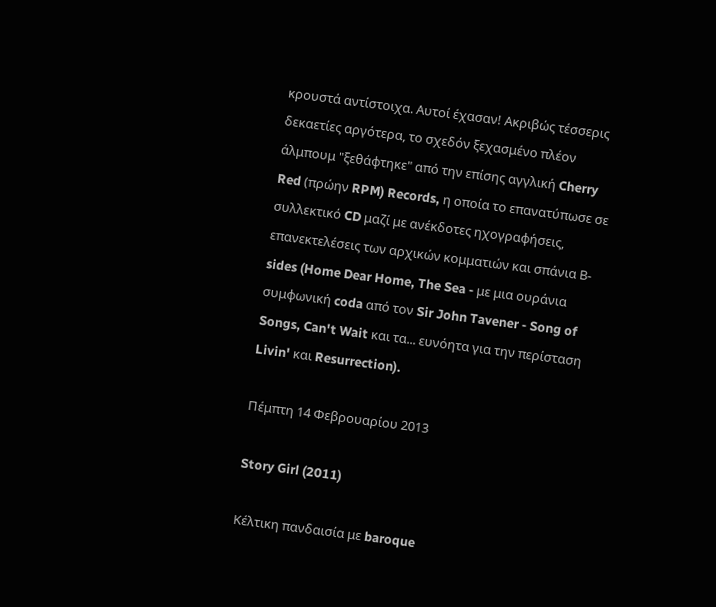κρουστά αντίστοιχα. Αυτοί έχασαν! Ακριβώς τέσσερις δεκαετίες αργότερα, το σχεδόν ξεχασμένο πλέον άλμπουμ "ξεθάφτηκε" από την επίσης αγγλική Cherry Red (πρώην RPM) Records, η οποία το επανατύπωσε σε συλλεκτικό CD μαζί με ανέκδοτες ηχογραφήσεις, επανεκτελέσεις των αρχικών κομματιών και σπάνια Β-sides (Home Dear Home, The Sea - με μια ουράνια συμφωνική coda από τον Sir John Tavener - Song of Songs, Can't Wait και τα... ευνόητα για την περίσταση Livin' και Resurrection).

Πέμπτη 14 Φεβρουαρίου 2013

Story Girl (2011)

Κέλτικη πανδαισία με baroque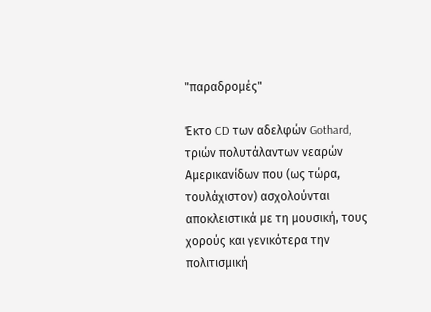"παραδρομές"

Έκτο CD των αδελφών Gothard, τριών πολυτάλαντων νεαρών Αμερικανίδων που (ως τώρα, τουλάχιστον) ασχολούνται αποκλειστικά με τη μουσική, τους χορούς και γενικότερα την πολιτισμική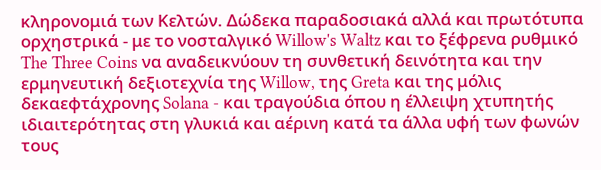κληρονομιά των Κελτών. Δώδεκα παραδοσιακά αλλά και πρωτότυπα ορχηστρικά - με το νοσταλγικό Willow's Waltz και το ξέφρενα ρυθμικό The Three Coins να αναδεικνύουν τη συνθετική δεινότητα και την ερμηνευτική δεξιοτεχνία της Willow, της Greta και της μόλις δεκαεφτάχρονης Solana - και τραγούδια όπου η έλλειψη χτυπητής ιδιαιτερότητας στη γλυκιά και αέρινη κατά τα άλλα υφή των φωνών τους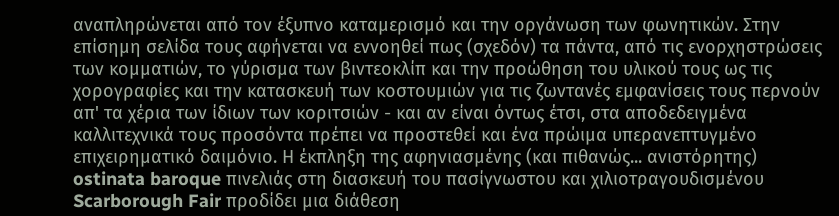αναπληρώνεται από τον έξυπνο καταμερισμό και την οργάνωση των φωνητικών. Στην επίσημη σελίδα τους αφήνεται να εννοηθεί πως (σχεδόν) τα πάντα, από τις ενορχηστρώσεις των κομματιών, το γύρισμα των βιντεοκλίπ και την προώθηση του υλικού τους ως τις χορογραφίες και την κατασκευή των κοστουμιών για τις ζωντανές εμφανίσεις τους περνούν απ' τα χέρια των ίδιων των κοριτσιών - και αν είναι όντως έτσι, στα αποδεδειγμένα καλλιτεχνικά τους προσόντα πρέπει να προστεθεί και ένα πρώιμα υπερανεπτυγμένο επιχειρηματικό δαιμόνιο. Η έκπληξη της αφηνιασμένης (και πιθανώς... ανιστόρητης) ostinata baroque πινελιάς στη διασκευή του πασίγνωστου και χιλιοτραγουδισμένου Scarborough Fair προδίδει μια διάθεση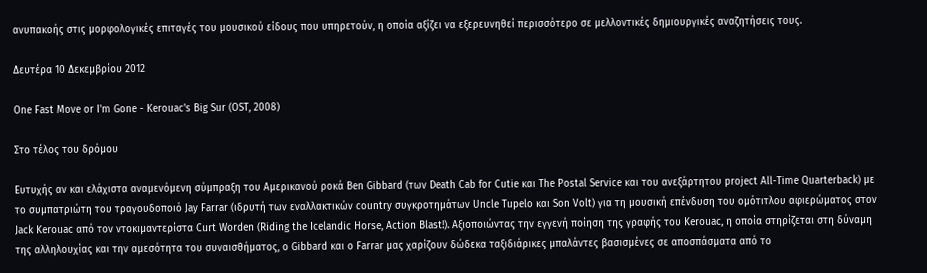ανυπακοής στις μορφολογικές επιταγές του μουσικού είδους που υπηρετούν, η οποία αξίζει να εξερευνηθεί περισσότερο σε μελλοντικές δημιουργικές αναζητήσεις τους.

Δευτέρα 10 Δεκεμβρίου 2012

One Fast Move or I'm Gone - Kerouac's Big Sur (OST, 2008)

Στο τέλος του δρόμου

Eυτυχής αν και ελάχιστα αναμενόμενη σύμπραξη του Αμερικανού ροκά Ben Gibbard (των Death Cab for Cutie και The Postal Service και του ανεξάρτητου project All-Time Quarterback) με το συμπατριώτη του τραγουδοποιό Jay Farrar (ιδρυτή των εναλλακτικών country συγκροτημάτων Uncle Tupelo και Son Volt) για τη μουσική επένδυση του ομότιτλου αφιερώματος στον Jack Kerouac από τον ντοκιμαντερίστα Curt Worden (Riding the Icelandic Horse, Action Blast!). Αξιοποιώντας την εγγενή ποίηση της γραφής του Kerouac, η οποία στηρίζεται στη δύναμη της αλληλουχίας και την αμεσότητα του συναισθήματος, ο Gibbard και ο Farrar μας χαρίζουν δώδεκα ταξιδιάρικες μπαλάντες βασισμένες σε αποσπάσματα από το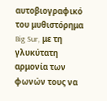αυτοβιογραφικό του μυθιστόρημα Big Sur, με τη γλυκύτατη αρμονία των φωνών τους να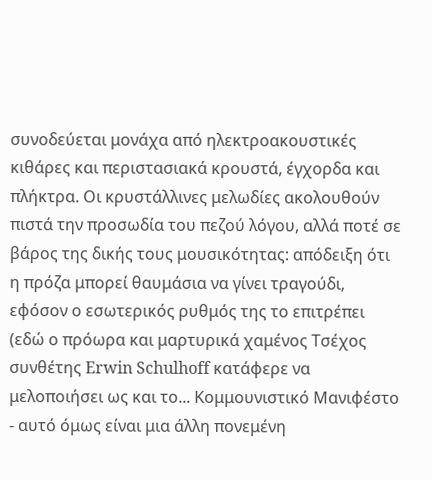συνοδεύεται μονάχα από ηλεκτροακουστικές κιθάρες και περιστασιακά κρουστά, έγχορδα και πλήκτρα. Οι κρυστάλλινες μελωδίες ακολουθούν πιστά την προσωδία του πεζού λόγου, αλλά ποτέ σε βάρος της δικής τους μουσικότητας: απόδειξη ότι η πρόζα μπορεί θαυμάσια να γίνει τραγούδι, εφόσον ο εσωτερικός ρυθμός της το επιτρέπει (εδώ ο πρόωρα και μαρτυρικά χαμένος Τσέχος συνθέτης Erwin Schulhoff κατάφερε να μελοποιήσει ως και το... Κομμουνιστικό Μανιφέστο - αυτό όμως είναι μια άλλη πονεμένη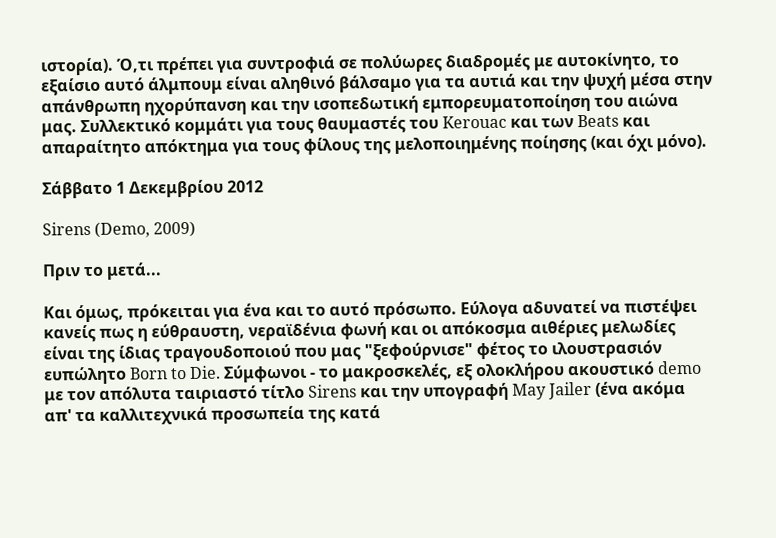ιστορία). Ό,τι πρέπει για συντροφιά σε πολύωρες διαδρομές με αυτοκίνητο, το εξαίσιο αυτό άλμπουμ είναι αληθινό βάλσαμο για τα αυτιά και την ψυχή μέσα στην απάνθρωπη ηχορύπανση και την ισοπεδωτική εμπορευματοποίηση του αιώνα μας. Συλλεκτικό κομμάτι για τους θαυμαστές του Kerouac και των Beats και απαραίτητο απόκτημα για τους φίλους της μελοποιημένης ποίησης (και όχι μόνο).

Σάββατο 1 Δεκεμβρίου 2012

Sirens (Demo, 2009)

Πριν το μετά...

Και όμως, πρόκειται για ένα και το αυτό πρόσωπο. Εύλογα αδυνατεί να πιστέψει κανείς πως η εύθραυστη, νεραϊδένια φωνή και οι απόκοσμα αιθέριες μελωδίες είναι της ίδιας τραγουδοποιού που μας "ξεφούρνισε" φέτος το ιλουστρασιόν ευπώλητο Born to Die. Σύμφωνοι - το μακροσκελές, εξ ολοκλήρου ακουστικό demo με τον απόλυτα ταιριαστό τίτλο Sirens και την υπογραφή May Jailer (ένα ακόμα απ' τα καλλιτεχνικά προσωπεία της κατά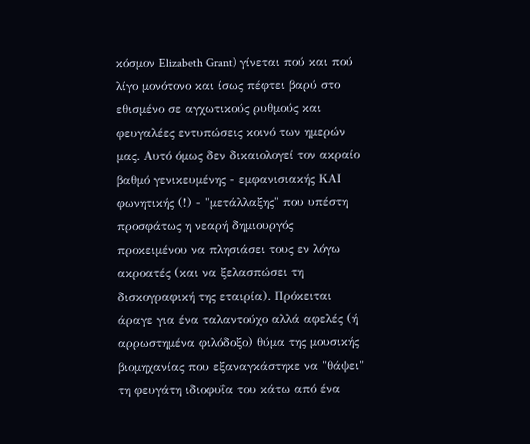κόσμον Elizabeth Grant) γίνεται πού και πού λίγο μονότονο και ίσως πέφτει βαρύ στο εθισμένο σε αγχωτικούς ρυθμούς και φευγαλέες εντυπώσεις κοινό των ημερών μας. Αυτό όμως δεν δικαιολογεί τον ακραίο βαθμό γενικευμένης - εμφανισιακής ΚΑΙ φωνητικής (!) - "μετάλλαξης" που υπέστη προσφάτως η νεαρή δημιουργός προκειμένου να πλησιάσει τους εν λόγω ακροατές (και να ξελασπώσει τη δισκογραφική της εταιρία). Πρόκειται άραγε για ένα ταλαντούχο αλλά αφελές (ή αρρωστημένα φιλόδοξο) θύμα της μουσικής βιομηχανίας που εξαναγκάστηκε να "θάψει" τη φευγάτη ιδιοφυΐα του κάτω από ένα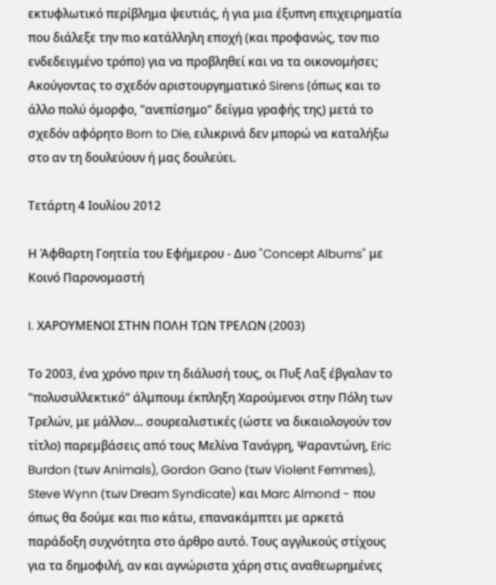εκτυφλωτικό περίβλημα ψευτιάς, ή για μια έξυπνη επιχειρηματία που διάλεξε την πιο κατάλληλη εποχή (και προφανώς, τον πιο ενδεδειγμένο τρόπο) για να προβληθεί και να τα οικονομήσει; Ακούγοντας το σχεδόν αριστουργηματικό Sirens (όπως και το άλλο πολύ όμορφο, "ανεπίσημο" δείγμα γραφής της) μετά το σχεδόν αφόρητο Born to Die, ειλικρινά δεν μπορώ να καταλήξω στο αν τη δουλεύουν ή μας δουλεύει.

Τετάρτη 4 Ιουλίου 2012

Η Άφθαρτη Γοητεία του Εφήμερου - Δυο "Concept Albums" με Κοινό Παρονομαστή

I. ΧΑΡΟΥΜΕΝΟΙ ΣΤΗΝ ΠΟΛΗ ΤΩΝ ΤΡΕΛΩΝ (2003)

Το 2003, ένα χρόνο πριν τη διάλυσή τους, οι Πυξ Λαξ έβγαλαν το "πολυσυλλεκτικό" άλμπουμ έκπληξη Χαρούμενοι στην Πόλη των Τρελών, με μάλλον... σουρεαλιστικές (ώστε να δικαιολογούν τον τίτλο) παρεμβάσεις από τους Μελίνα Τανάγρη, Ψαραντώνη, Eric Burdon (των Animals), Gordon Gano (των Violent Femmes), Steve Wynn (των Dream Syndicate) και Marc Almond - που όπως θα δούμε και πιο κάτω, επανακάμπτει με αρκετά παράδοξη συχνότητα στο άρθρο αυτό. Τους αγγλικούς στίχους για τα δημοφιλή, αν και αγνώριστα χάρη στις αναθεωρημένες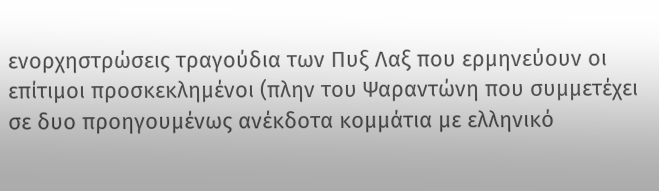ενορχηστρώσεις τραγούδια των Πυξ Λαξ που ερμηνεύουν οι επίτιμοι προσκεκλημένοι (πλην του Ψαραντώνη που συμμετέχει σε δυο προηγουμένως ανέκδοτα κομμάτια με ελληνικό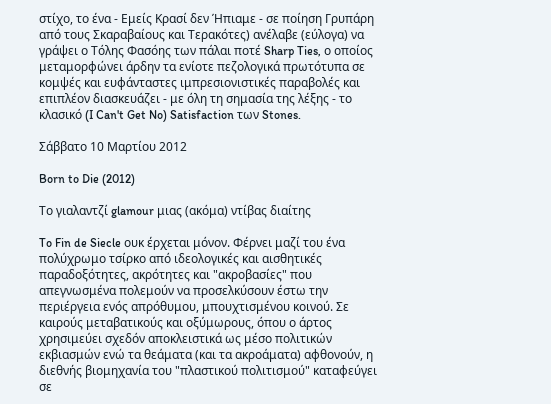στίχο, το ένα - Εμείς Κρασί δεν Ήπιαμε - σε ποίηση Γρυπάρη από τους Σκαραβαίους και Τερακότες) ανέλαβε (εύλογα) να γράψει ο Τόλης Φασόης των πάλαι ποτέ Sharp Ties, ο οποίος μεταμορφώνει άρδην τα ενίοτε πεζολογικά πρωτότυπα σε κομψές και ευφάνταστες ιμπρεσιονιστικές παραβολές και επιπλέον διασκευάζει - με όλη τη σημασία της λέξης - το κλασικό (I Can't Get No) Satisfaction των Stones.

Σάββατο 10 Μαρτίου 2012

Born to Die (2012)

Το γιαλαντζί glamour μιας (ακόμα) ντίβας διαίτης

To Fin de Siecle ουκ έρχεται μόνον. Φέρνει μαζί του ένα πολύχρωμο τσίρκο από ιδεολογικές και αισθητικές παραδοξότητες, ακρότητες και "ακροβασίες" που απεγνωσμένα πολεμούν να προσελκύσουν έστω την περιέργεια ενός απρόθυμου, μπουχτισμένου κοινού. Σε καιρούς μεταβατικούς και οξύμωρους, όπου ο άρτος χρησιμεύει σχεδόν αποκλειστικά ως μέσο πολιτικών εκβιασμών ενώ τα θεάματα (και τα ακροάματα) αφθονούν, η διεθνής βιομηχανία του "πλαστικού πολιτισμού" καταφεύγει σε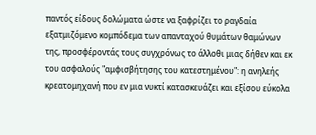παντός είδους δολώματα ώστε να ξαφρίζει το ραγδαία εξατμιζόμενο κομπόδεμα των απανταχού θυμάτων θαμώνων της, προσφέροντάς τους συγχρόνως το άλλοθι μιας δήθεν και εκ του ασφαλούς "αμφισβήτησης του κατεστημένου": η ανηλεής κρεατομηχανή που εν μια νυκτί κατασκευάζει και εξίσου εύκολα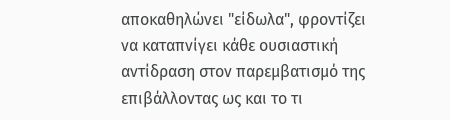αποκαθηλώνει "είδωλα", φροντίζει να καταπνίγει κάθε ουσιαστική αντίδραση στον παρεμβατισμό της επιβάλλοντας ως και το τι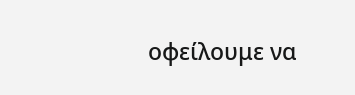οφείλουμε να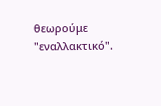θεωρούμε "εναλλακτικό".